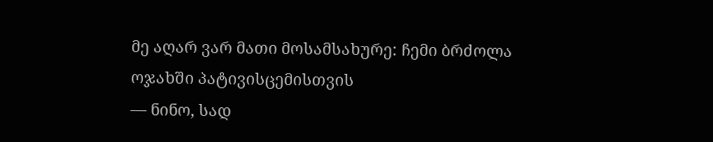მე აღარ ვარ მათი მოსამსახურე: ჩემი ბრძოლა ოჯახში პატივისცემისთვის
— ნინო, სად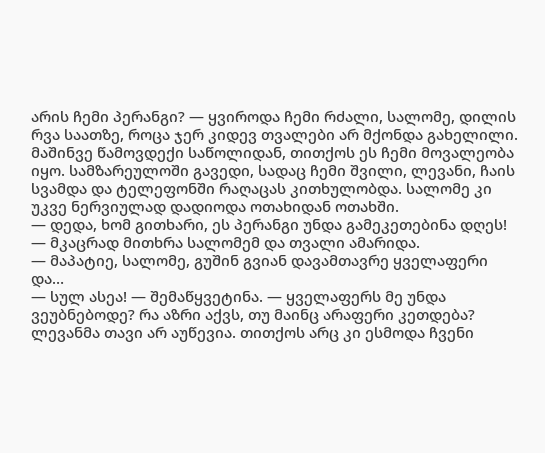არის ჩემი პერანგი? — ყვიროდა ჩემი რძალი, სალომე, დილის რვა საათზე, როცა ჯერ კიდევ თვალები არ მქონდა გახელილი.
მაშინვე წამოვდექი საწოლიდან, თითქოს ეს ჩემი მოვალეობა იყო. სამზარეულოში გავედი, სადაც ჩემი შვილი, ლევანი, ჩაის სვამდა და ტელეფონში რაღაცას კითხულობდა. სალომე კი უკვე ნერვიულად დადიოდა ოთახიდან ოთახში.
— დედა, ხომ გითხარი, ეს პერანგი უნდა გამეკეთებინა დღეს! — მკაცრად მითხრა სალომემ და თვალი ამარიდა.
— მაპატიე, სალომე, გუშინ გვიან დავამთავრე ყველაფერი და…
— სულ ასეა! — შემაწყვეტინა. — ყველაფერს მე უნდა ვეუბნებოდე? რა აზრი აქვს, თუ მაინც არაფერი კეთდება?
ლევანმა თავი არ აუწევია. თითქოს არც კი ესმოდა ჩვენი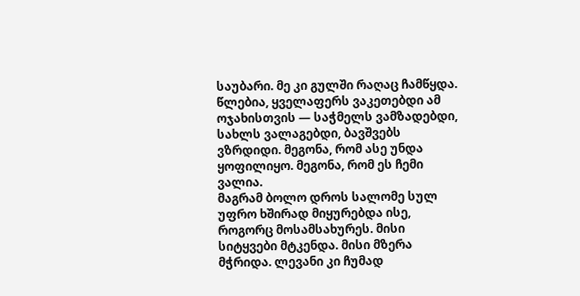საუბარი. მე კი გულში რაღაც ჩამწყდა. წლებია, ყველაფერს ვაკეთებდი ამ ოჯახისთვის — საჭმელს ვამზადებდი, სახლს ვალაგებდი, ბავშვებს ვზრდიდი. მეგონა, რომ ასე უნდა ყოფილიყო. მეგონა, რომ ეს ჩემი ვალია.
მაგრამ ბოლო დროს სალომე სულ უფრო ხშირად მიყურებდა ისე, როგორც მოსამსახურეს. მისი სიტყვები მტკენდა. მისი მზერა მჭრიდა. ლევანი კი ჩუმად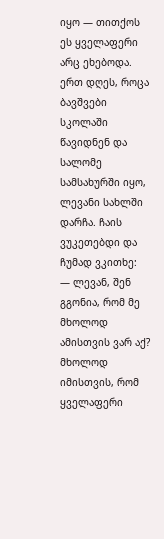იყო — თითქოს ეს ყველაფერი არც ეხებოდა.
ერთ დღეს, როცა ბავშვები სკოლაში წავიდნენ და სალომე სამსახურში იყო, ლევანი სახლში დარჩა. ჩაის ვუკეთებდი და ჩუმად ვკითხე:
— ლევან, შენ გგონია, რომ მე მხოლოდ ამისთვის ვარ აქ? მხოლოდ იმისთვის, რომ ყველაფერი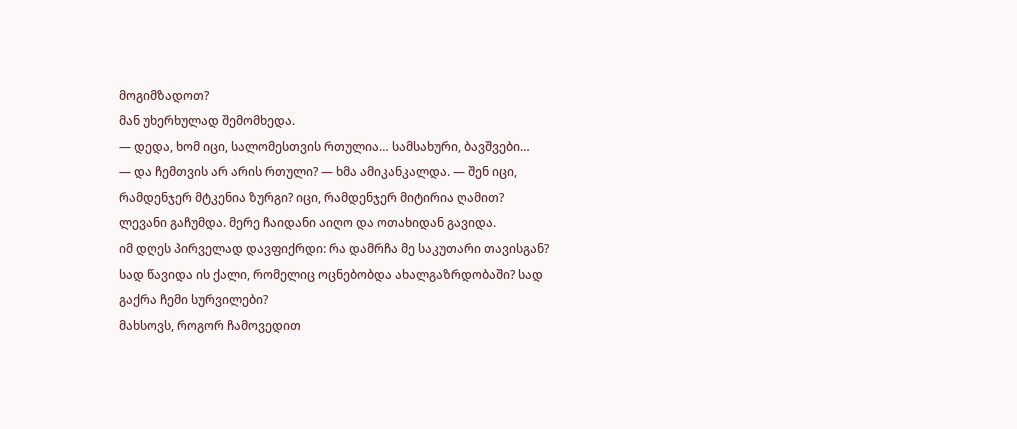მოგიმზადოთ?
მან უხერხულად შემომხედა.
— დედა, ხომ იცი, სალომესთვის რთულია… სამსახური, ბავშვები…
— და ჩემთვის არ არის რთული? — ხმა ამიკანკალდა. — შენ იცი, რამდენჯერ მტკენია ზურგი? იცი, რამდენჯერ მიტირია ღამით?
ლევანი გაჩუმდა. მერე ჩაიდანი აიღო და ოთახიდან გავიდა.
იმ დღეს პირველად დავფიქრდი: რა დამრჩა მე საკუთარი თავისგან? სად წავიდა ის ქალი, რომელიც ოცნებობდა ახალგაზრდობაში? სად გაქრა ჩემი სურვილები?
მახსოვს, როგორ ჩამოვედით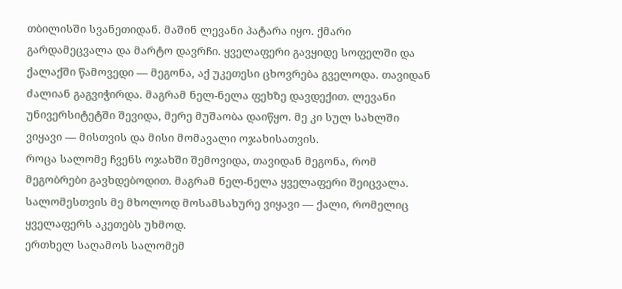თბილისში სვანეთიდან. მაშინ ლევანი პატარა იყო. ქმარი გარდამეცვალა და მარტო დავრჩი. ყველაფერი გავყიდე სოფელში და ქალაქში წამოვედი — მეგონა, აქ უკეთესი ცხოვრება გველოდა. თავიდან ძალიან გაგვიჭირდა. მაგრამ ნელ-ნელა ფეხზე დავდექით. ლევანი უნივერსიტეტში შევიდა, მერე მუშაობა დაიწყო. მე კი სულ სახლში ვიყავი — მისთვის და მისი მომავალი ოჯახისათვის.
როცა სალომე ჩვენს ოჯახში შემოვიდა, თავიდან მეგონა, რომ მეგობრები გავხდებოდით. მაგრამ ნელ-ნელა ყველაფერი შეიცვალა. სალომესთვის მე მხოლოდ მოსამსახურე ვიყავი — ქალი, რომელიც ყველაფერს აკეთებს უხმოდ.
ერთხელ საღამოს სალომემ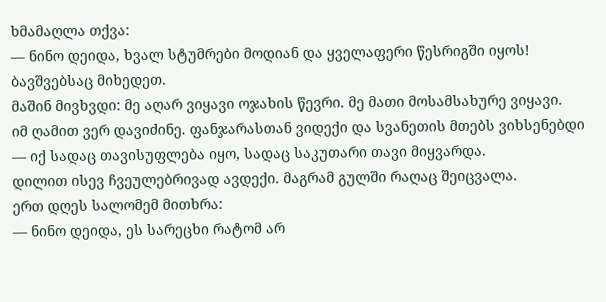ხმამაღლა თქვა:
— ნინო დეიდა, ხვალ სტუმრები მოდიან და ყველაფერი წესრიგში იყოს! ბავშვებსაც მიხედეთ.
მაშინ მივხვდი: მე აღარ ვიყავი ოჯახის წევრი. მე მათი მოსამსახურე ვიყავი.
იმ ღამით ვერ დავიძინე. ფანჯარასთან ვიდექი და სვანეთის მთებს ვიხსენებდი — იქ სადაც თავისუფლება იყო, სადაც საკუთარი თავი მიყვარდა.
დილით ისევ ჩვეულებრივად ავდექი. მაგრამ გულში რაღაც შეიცვალა.
ერთ დღეს სალომემ მითხრა:
— ნინო დეიდა, ეს სარეცხი რატომ არ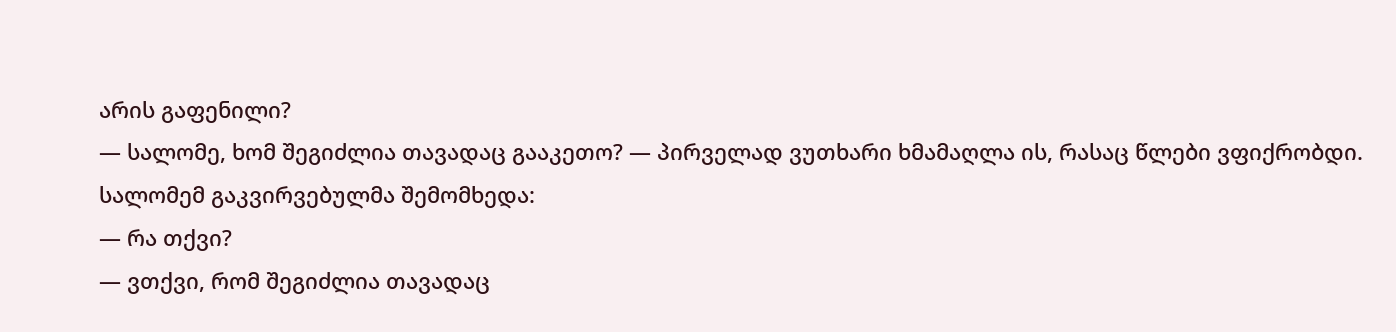არის გაფენილი?
— სალომე, ხომ შეგიძლია თავადაც გააკეთო? — პირველად ვუთხარი ხმამაღლა ის, რასაც წლები ვფიქრობდი.
სალომემ გაკვირვებულმა შემომხედა:
— რა თქვი?
— ვთქვი, რომ შეგიძლია თავადაც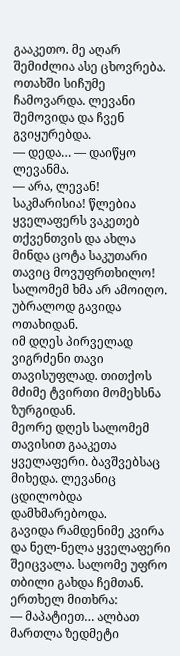გააკეთო. მე აღარ შემიძლია ასე ცხოვრება.
ოთახში სიჩუმე ჩამოვარდა. ლევანი შემოვიდა და ჩვენ გვიყურებდა.
— დედა… — დაიწყო ლევანმა.
— არა, ლევან! საკმარისია! წლებია ყველაფერს ვაკეთებ თქვენთვის და ახლა მინდა ცოტა საკუთარი თავიც მოვუფრთხილო!
სალომემ ხმა არ ამოიღო. უბრალოდ გავიდა ოთახიდან.
იმ დღეს პირველად ვიგრძენი თავი თავისუფლად. თითქოს მძიმე ტვირთი მომეხსნა ზურგიდან.
მეორე დღეს სალომემ თავისით გააკეთა ყველაფერი. ბავშვებსაც მიხედა. ლევანიც ცდილობდა დამხმარებოდა.
გავიდა რამდენიმე კვირა და ნელ-ნელა ყველაფერი შეიცვალა. სალომე უფრო თბილი გახდა ჩემთან. ერთხელ მითხრა:
— მაპატიეთ… ალბათ მართლა ზედმეტი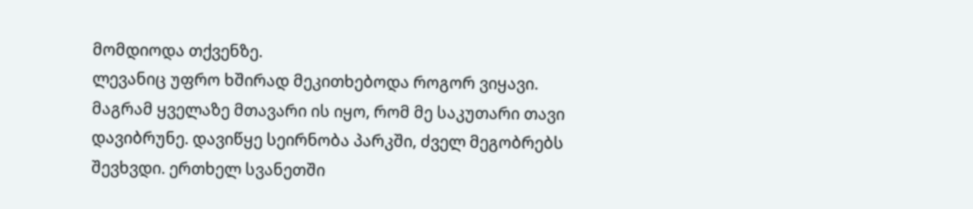მომდიოდა თქვენზე.
ლევანიც უფრო ხშირად მეკითხებოდა როგორ ვიყავი.
მაგრამ ყველაზე მთავარი ის იყო, რომ მე საკუთარი თავი დავიბრუნე. დავიწყე სეირნობა პარკში, ძველ მეგობრებს შევხვდი. ერთხელ სვანეთში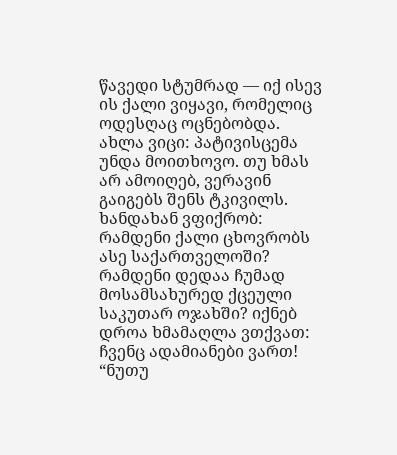წავედი სტუმრად — იქ ისევ ის ქალი ვიყავი, რომელიც ოდესღაც ოცნებობდა.
ახლა ვიცი: პატივისცემა უნდა მოითხოვო. თუ ხმას არ ამოიღებ, ვერავინ გაიგებს შენს ტკივილს.
ხანდახან ვფიქრობ: რამდენი ქალი ცხოვრობს ასე საქართველოში? რამდენი დედაა ჩუმად მოსამსახურედ ქცეული საკუთარ ოჯახში? იქნებ დროა ხმამაღლა ვთქვათ: ჩვენც ადამიანები ვართ!
“ნუთუ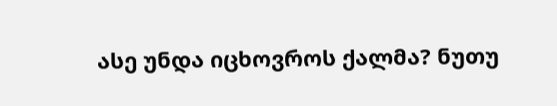ასე უნდა იცხოვროს ქალმა? ნუთუ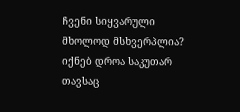ჩვენი სიყვარული მხოლოდ მსხვერპლია? იქნებ დროა საკუთარ თავსაც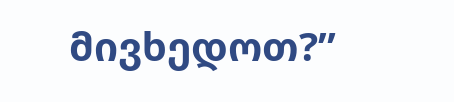მივხედოთ?”